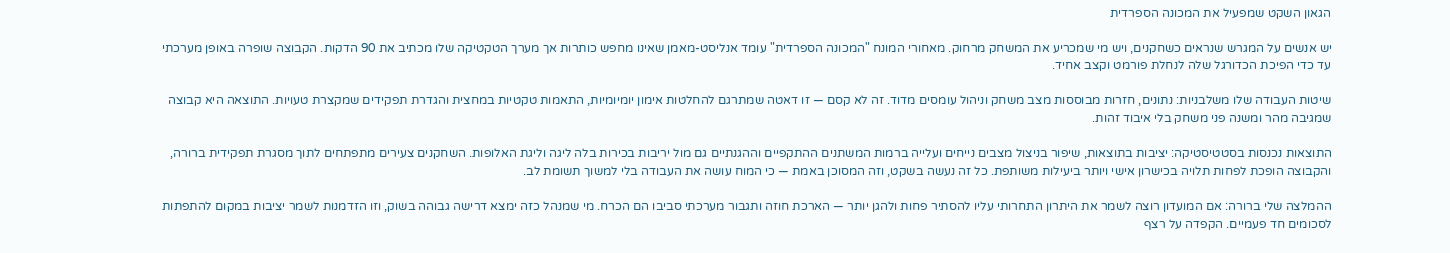הגאון השקט שמפעיל את המכונה הספרדית

יש אנשים על המגרש שנראים כשחקנים, ויש מי שמכריע את המשחק מרחוק. מאחורי המונח "המכונה הספרדית" עומד אנליסט-מאמן שאינו מחפש כותרות אך מערך הטקטיקה שלו מכתיב את 90 הדקות. הקבוצה שופרה באופן מערכתי עד כדי הפיכת הכדורגל שלה לנחלת פורמט וקצב אחיד.

שיטות העבודה שלו משלבניות: נתונים, חזרות מבוססות מצב משחק וניהול עומסים מדוד. זה לא קסם — זו דאטה שמתרגם להחלטות אימון יומיומיות, התאמות טקטיות במחצית והגדרת תפקידים שמקצרת טעויות. התוצאה היא קבוצה שמגיבה מהר ומשנה פני משחק בלי איבוד זהות.

התוצאות נכנסות בסטטיסטיקה: יציבות בתוצאות, שיפור בניצול מצבים נייחים ועלייה ברמות המשתנים ההתקפיים וההגנתיים גם מול יריבות בכירות בלה ליגה וליגת האלופות. השחקנים צעירים מתפתחים לתוך מסגרת תפקידית ברורה, והקבוצה הופכת לפחות תלויה בכישרון אישי ויותר ביעילות משותפת. כל זה נעשה בשקט, וזה המסוכן באמת — כי המוח עושה את העבודה בלי למשוך תשומת לב.

ההמלצה שלי ברורה: אם המועדון רוצה לשמר את היתרון התחרותי עליו להסתיר פחות ולהגן יותר — הארכת חוזה ותגבור מערכתי סביבו הם הכרח. מי שמנהל כזה ימצא דרישה גבוהה בשוק, וזו הזדמנות לשמר יציבות במקום להתפתות לסכומים חד פעמיים. הקפדה על רצף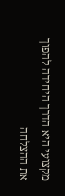מקצועי היא הדרך היחידה להפוך את ההצלחה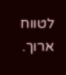לטווח ארוך.